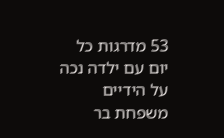53 מדרגות כל יום עם ילדה נכה על הידיים
משפחת בר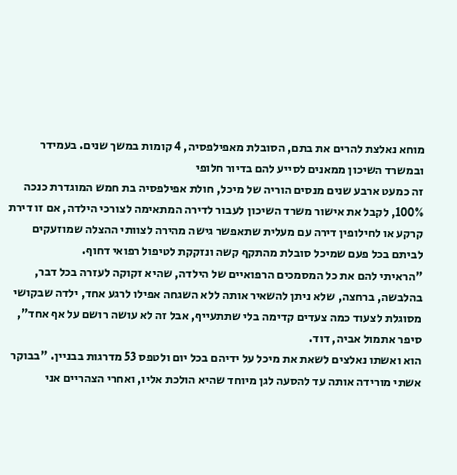מוחא נאלצת להרים את בתם, הסובלת מאפילפסיה, 4 קומות במשך שנים. בעמידר ובמשרד השיכון ממאנים לסייע להם בדיור חלופי
זה כמעט ארבע שנים מנסים הוריה של מיכל, חולת אפילפסיה בת חמש המוגדרת כנכה 100%, לקבל את אישור משרד השיכון לעבור לדירה המתאימה לצורכי הילדה, אם זו דירת קרקע או לחילופין דירה עם מעלית שתאפשר גישה מהירה לצוותי ההצלה שמוזעקים לביתם בכל פעם שמיכל סובלת מהתקף קשה ונזקקת לטיפול רפואי דחוף.
"הראיתי להם את כל המסמכים הרפואיים של הילדה, שהיא זקוקה לעזרה בכל דבר, בהלבשה, ברחצה, שלא ניתן להשאיר אותה ללא השגחה אפילו לרגע אחד, ילדה שבקושי מסוגלת לצעוד כמה צעדים קדימה בלי שתתעייף, אבל זה לא עושה רושם על אף אחד", סיפר אתמול אביה, דוד.
הוא ואשתו נאלצים לשאת את מיכל על ידיהם בכל יום ולטפס 53 מדרגות בבניין. "בבוקר אשתי מורידה אותה עד להסעה לגן מיוחד שהיא הולכת אליו, ואחרי הצהריים אני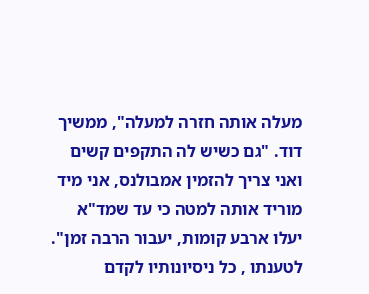מעלה אותה חזרה למעלה", ממשיך דוד. "גם כשיש לה התקפים קשים ואני צריך להזמין אמבולנס, אני מיד מוריד אותה למטה כי עד שמד"א יעלו ארבע קומות, יעבור הרבה זמן".
לטענתו , כל ניסיונותיו לקדם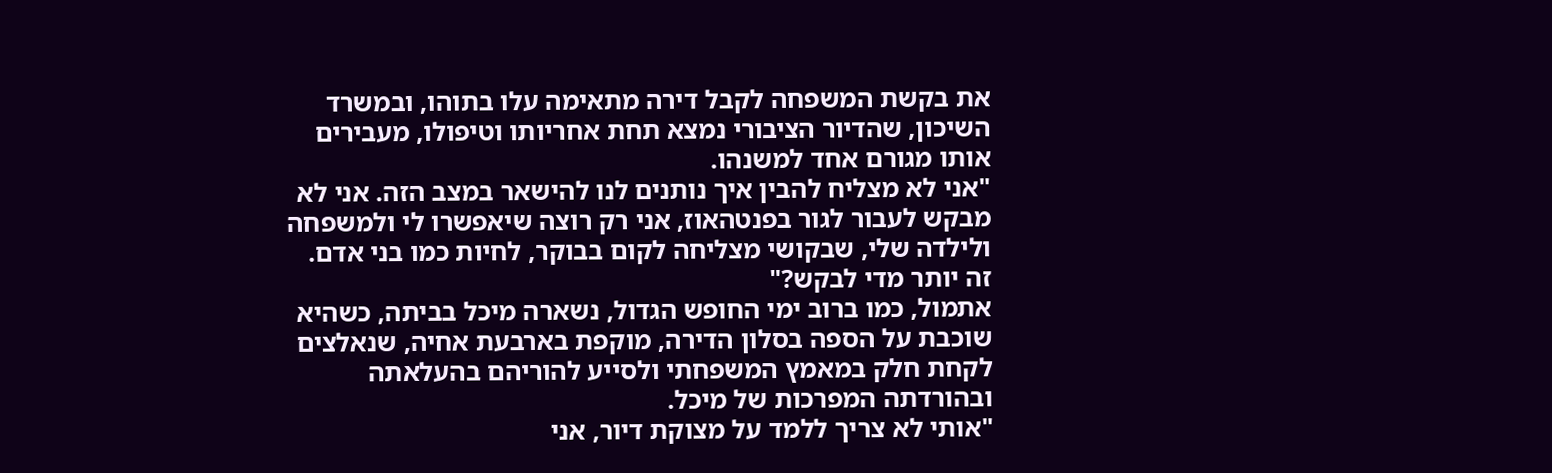את בקשת המשפחה לקבל דירה מתאימה עלו בתוהו, ובמשרד השיכון, שהדיור הציבורי נמצא תחת אחריותו וטיפולו, מעבירים אותו מגורם אחד למשנהו.
"אני לא מצליח להבין איך נותנים לנו להישאר במצב הזה. אני לא מבקש לעבור לגור בפנטהאוז, אני רק רוצה שיאפשרו לי ולמשפחה ולילדה שלי, שבקושי מצליחה לקום בבוקר, לחיות כמו בני אדם. זה יותר מדי לבקש?"
אתמול, כמו ברוב ימי החופש הגדול, נשארה מיכל בביתה, כשהיא שוכבת על הספה בסלון הדירה, מוקפת בארבעת אחיה, שנאלצים לקחת חלק במאמץ המשפחתי ולסייע להוריהם בהעלאתה ובהורדתה המפרכות של מיכל.
"אותי לא צריך ללמד על מצוקת דיור, אני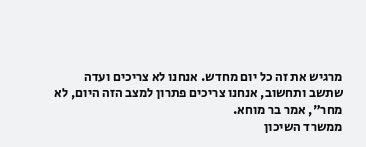מרגיש את זה כל יום מחדש. אנחנו לא צריכים ועדה שתשב ותחשוב, אנחנו צריכים פתרון למצב הזה היום, לא מחר", אמר בר מוחא.
ממשרד השיכון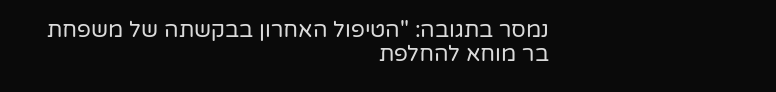נמסר בתגובה: "הטיפול האחרון בבקשתה של משפחת בר מוחא להחלפת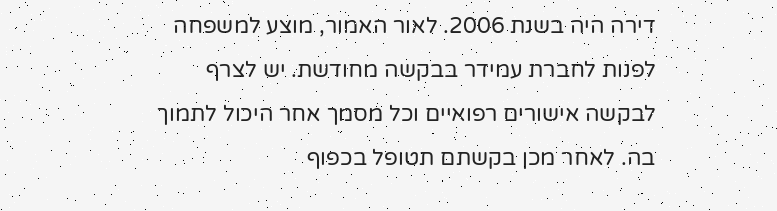דירה היה בשנת 2006. לאור האמור, מוצע למשפחה לפנות לחברת עמידר בבקשה מחודשת. יש לצרף לבקשה אישורים רפואיים וכל מסמך אחר היכול לתמוך בה. לאחר מכן בקשתם תטופל בכפוף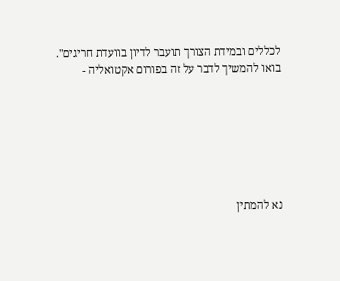לכללים ובמידת הצורך תועבר לדיון בוועדת חריגים".
בואו להמשיך לדבר על זה בפורום אקטואליה -







נא להמתין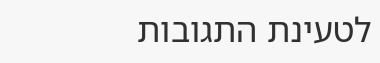לטעינת התגובות